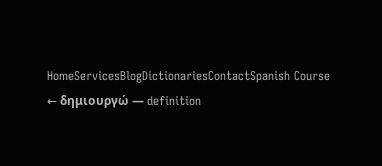HomeServicesBlogDictionariesContactSpanish Course
← δημιουργώ — definition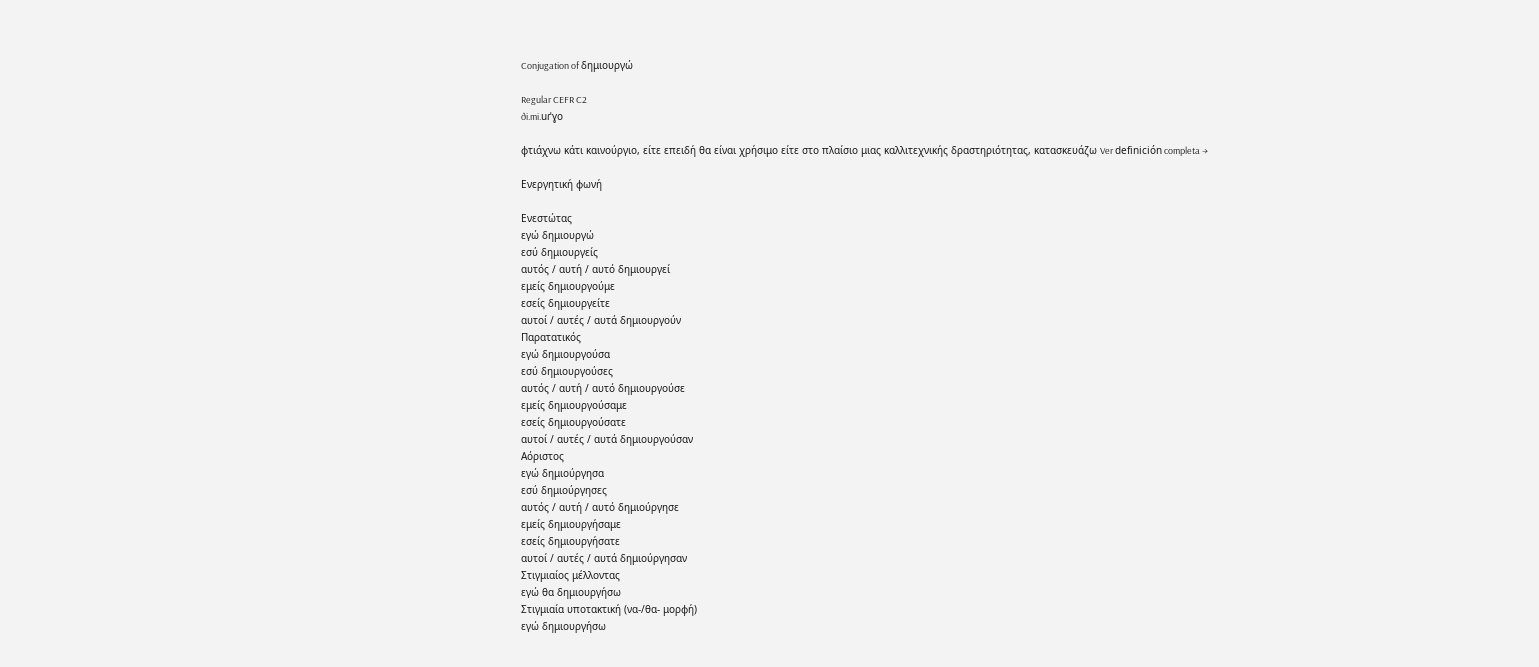Conjugation of δημιουργώ

Regular CEFR C2
ði.mi.uɾˈɣo

φτιάχνω κάτι καινούργιο, είτε επειδή θα είναι χρήσιμο είτε στο πλαίσιο μιας καλλιτεχνικής δραστηριότητας, κατασκευάζω Ver definición completa →

Ενεργητική φωνή

Ενεστώτας
εγώ δημιουργώ
εσύ δημιουργείς
αυτός / αυτή / αυτό δημιουργεί
εμείς δημιουργούμε
εσείς δημιουργείτε
αυτοί / αυτές / αυτά δημιουργούν
Παρατατικός
εγώ δημιουργούσα
εσύ δημιουργούσες
αυτός / αυτή / αυτό δημιουργούσε
εμείς δημιουργούσαμε
εσείς δημιουργούσατε
αυτοί / αυτές / αυτά δημιουργούσαν
Αόριστος
εγώ δημιούργησα
εσύ δημιούργησες
αυτός / αυτή / αυτό δημιούργησε
εμείς δημιουργήσαμε
εσείς δημιουργήσατε
αυτοί / αυτές / αυτά δημιούργησαν
Στιγμιαίος μέλλοντας
εγώ θα δημιουργήσω
Στιγμιαία υποτακτική (να-/θα- μορφή)
εγώ δημιουργήσω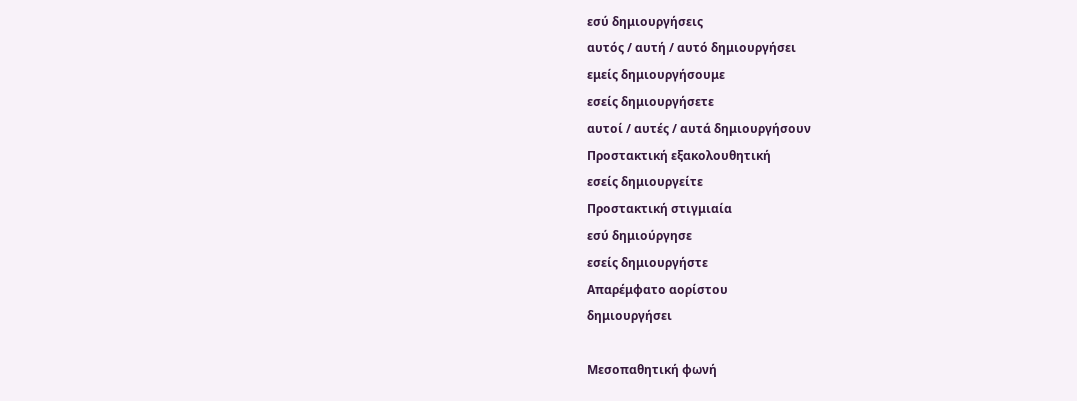εσύ δημιουργήσεις
αυτός / αυτή / αυτό δημιουργήσει
εμείς δημιουργήσουμε
εσείς δημιουργήσετε
αυτοί / αυτές / αυτά δημιουργήσουν
Προστακτική εξακολουθητική
εσείς δημιουργείτε
Προστακτική στιγμιαία
εσύ δημιούργησε
εσείς δημιουργήστε
Απαρέμφατο αορίστου
δημιουργήσει

Μεσοπαθητική φωνή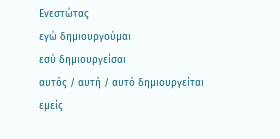Ενεστώτας
εγώ δημιουργούμαι
εσύ δημιουργείσαι
αυτός / αυτή / αυτό δημιουργείται
εμείς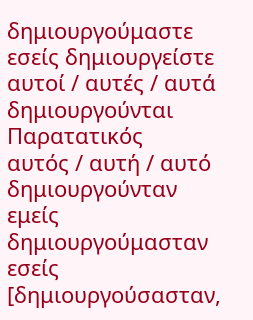δημιουργούμαστε
εσείς δημιουργείστε
αυτοί / αυτές / αυτά δημιουργούνται
Παρατατικός
αυτός / αυτή / αυτό δημιουργούνταν
εμείς δημιουργούμασταν
εσείς [δημιουργούσασταν,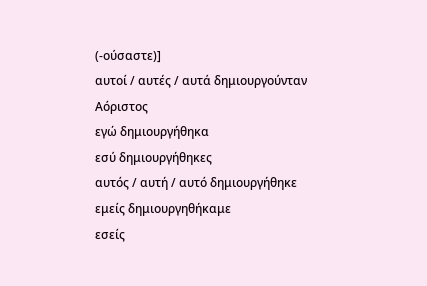(‑ούσαστε)]
αυτοί / αυτές / αυτά δημιουργούνταν
Αόριστος
εγώ δημιουργήθηκα
εσύ δημιουργήθηκες
αυτός / αυτή / αυτό δημιουργήθηκε
εμείς δημιουργηθήκαμε
εσείς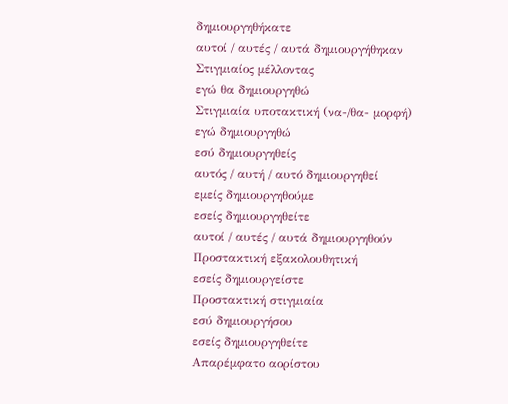δημιουργηθήκατε
αυτοί / αυτές / αυτά δημιουργήθηκαν
Στιγμιαίος μέλλοντας
εγώ θα δημιουργηθώ
Στιγμιαία υποτακτική (να-/θα- μορφή)
εγώ δημιουργηθώ
εσύ δημιουργηθείς
αυτός / αυτή / αυτό δημιουργηθεί
εμείς δημιουργηθούμε
εσείς δημιουργηθείτε
αυτοί / αυτές / αυτά δημιουργηθούν
Προστακτική εξακολουθητική
εσείς δημιουργείστε
Προστακτική στιγμιαία
εσύ δημιουργήσου
εσείς δημιουργηθείτε
Απαρέμφατο αορίστου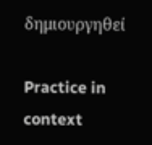δημιουργηθεί

Practice in context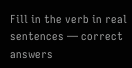Fill in the verb in real sentences — correct answers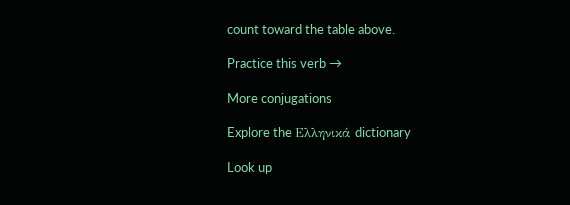count toward the table above.

Practice this verb →

More conjugations

Explore the Ελληνικά dictionary

Look up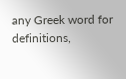any Greek word for definitions,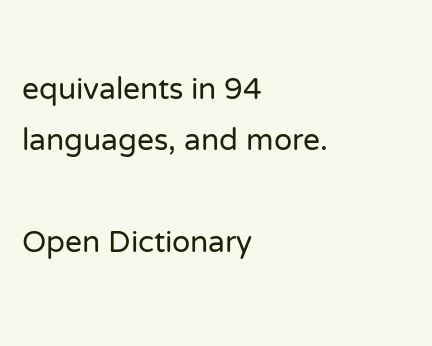equivalents in 94 languages, and more.

Open Dictionary